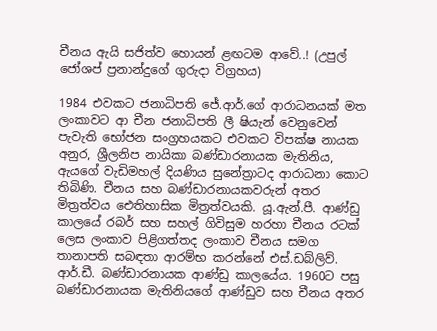චීනය ඇයි සජිත්ව හොයන් ළඟටම ආවේ..! (උපුල් ජෝශප් ප්‍රනාන්දුගේ ගුරුදා විග්‍රහය)

1984 එවකට ජනාධිපති ජේ.ආර්.ගේ ආරාධනයක් මත ලංකාවට ආ චීන ජනාධිපති ලී ෂියැන් වෙනුවෙන් පැවැති භෝජන සංග්‍රහයකට එවකට විපක්ෂ නායක අනුර, ශ්‍රීලනිප නායිකා බණ්ඩාරනායක මැතිනිය, ඇයගේ වැඩිමහල් දියණිය සුනේත්‍රාටද ආරාධනා කොට තිබිණි. චීනය සහ බණ්ඩාරනායකවරුන් අතර මිත්‍රත්වය ඓතිහාසික මිත්‍රත්වයකි. යූ.ඇන්.පී. ආණ්ඩු කාලයේ රබර් සහ සහල් ගිවිසුම හරහා චීනය රටක් ලෙස ලංකාව පිළිගත්තද ලංකාව චීනය සමග තානාපති සබඳතා ආරම්භ කරන්නේ එස්.ඩබ්ලිව්. ආර්.ඩී. බණ්ඩාරනායක ආණ්ඩු කාලයේය. 1960ට පසු බණ්ඩාරනායක මැතිනියගේ ආණ්ඩුව සහ චීනය අතර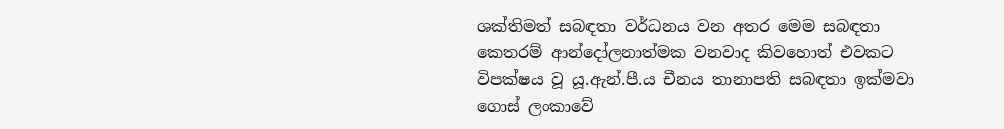ශක්තිමත් සබඳතා වර්ධනය වන අතර මෙම සබඳතා කෙතරම් ආන්දෝලනාත්මක වනවාද කිවහොත් එවකට විපක්ෂය වූ යූ.ඇන්.පී.ය චීනය තානාපති සබඳතා ඉක්මවා ගොස් ලංකාවේ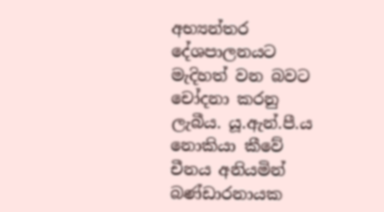අභ්‍යන්තර දේශපාලනයට මැදිහත් වන බවට චෝදනා කරනු ලැබීය. යූ.ඇන්.පී.ය නොකියා කීවේ චීනය අනියමින් බණ්ඩාරනායක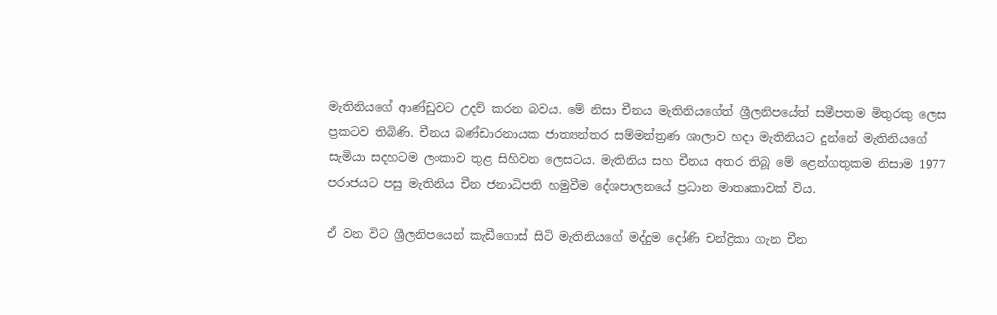මැතිනියගේ ආණ්ඩුවට උදව් කරන බවය. මේ නිසා චීනය මැතිනියගේත් ශ්‍රීලනිපයේත් සමීපතම මිතුරකු ලෙස ප්‍රකටව තිබිණි. චීනය බණ්ඩාරනායක ජාත්‍යන්තර සම්මන්ත්‍රණ ශාලාව හදා මැතිනියට දුන්නේ මැතිනියගේ සැමියා සදහටම ලංකාව තුළ සිහිවන ලෙසටය. මැතිනිය සහ චීනය අතර තිබූ මේ ළෙන්ගතුකම නිසාම 1977 පරාජයට පසු මැතිනිය චීන ජනාධිපති හමුවීම දේශපාලනයේ ප්‍රධාන මාතෘකාවක් විය.

ඒ වන විට ශ්‍රීලනිපයෙන් කැඩීගොස් සිටි මැතිනියගේ මද්දුම දෝණි චන්ද්‍රිකා ගැන චීන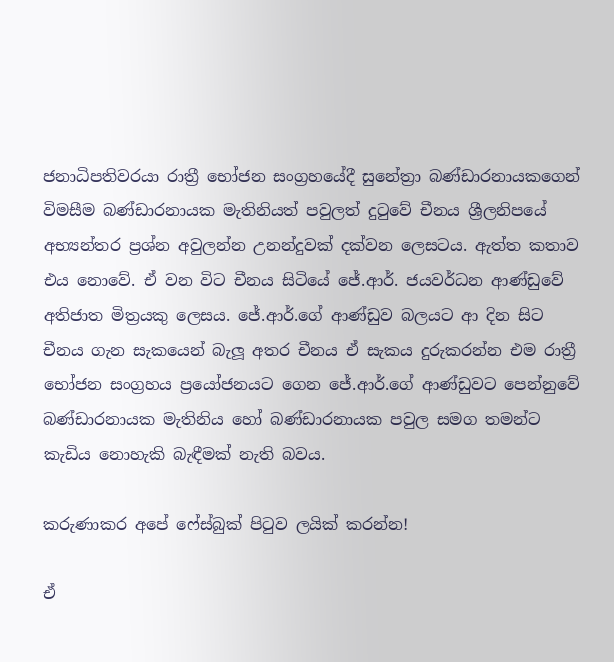ජනාධිපතිවරයා රාත්‍රී භෝජන සංග්‍රහයේදී සුනේත්‍රා බණ්ඩාරනායකගෙන් විමසීම බණ්ඩාරනායක මැතිනියත් පවුලත් දුටුවේ චීනය ශ්‍රීලනිපයේ අභ්‍යන්තර ප්‍රශ්න අවුලන්න උනන්දුවක් දක්වන ලෙසටය. ඇත්ත කතාව එය නොවේ. ඒ වන විට චීනය සිටියේ ජේ.ආර්. ජයවර්ධන ආණ්ඩුවේ අතිජාත මිත්‍රයකු ලෙසය. ජේ.ආර්.ගේ ආණ්ඩුව බලයට ආ දින සිට චීනය ගැන සැකයෙන් බැලූ අතර චීනය ඒ සැකය දුරුකරන්න එම රාත්‍රී භෝජන සංග්‍රහය ප්‍රයෝජනයට ගෙන ජේ.ආර්.ගේ ආණ්ඩුවට පෙන්නුවේ බණ්ඩාරනායක මැතිනිය හෝ බණ්ඩාරනායක පවුල සමග තමන්ට කැඩිය නොහැකි බැඳීමක් නැති බවය.

කරුණාකර අපේ ෆේස්බුක් පිටුව ලයික් කරන්න!

ඒ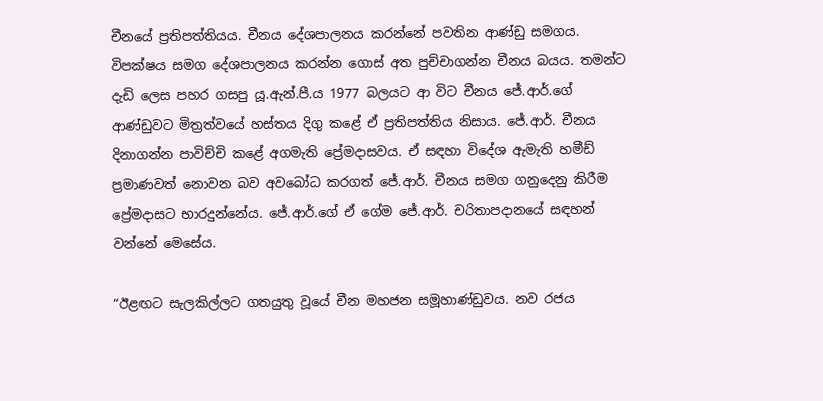චීනයේ ප්‍රතිපත්තියය. චීනය දේශපාලනය කරන්නේ පවතින ආණ්ඩු සමගය. විපක්ෂය සමග දේශපාලනය කරන්න ගොස් අත පුච්චාගන්න චීනය බයය. තමන්ට දැඩි ලෙස පහර ගසපු යූ.ඇන්.පී.ය 1977 බලයට ආ විට චීනය ජේ.ආර්.ගේ ආණ්ඩුවට මිත්‍රත්වයේ හස්තය දිගු කළේ ඒ ප්‍රතිපත්තිය නිසාය. ජේ.ආර්. චීනය දිනාගන්න පාවිච්චි කළේ අගමැති ප්‍රේමදාසවය. ඒ සඳහා විදේශ ඇමැති හමීඩ් ප්‍රමාණවත් නොවන බව අවබෝධ කරගත් ජේ.ආර්. චීනය සමග ගනුදෙනු කිරීම ප්‍රේමදාසට භාරදුන්නේය. ජේ.ආර්.ගේ ඒ ගේම ජේ.ආර්. චරිතාපදානයේ සඳහන් වන්නේ මෙසේය.

“ඊළඟට සැලකිල්ලට ගතයුතු වූයේ චීන මහජන සමූහාණ්ඩුවය. නව රජය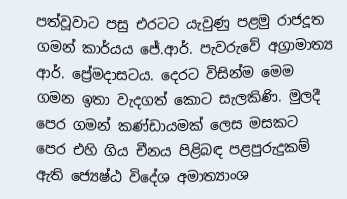පත්වූවාට පසු එරටට යැවුණු පළමු රාජදූත ගමන් කාර්යය ජේ.ආර්. පැවරුවේ අග්‍රාමාත්‍ය ආර්. ප්‍රේමදාසටය. දෙරට විසින්ම මෙම ගමන ඉතා වැදගත් කොට සැලකිණි. මුලදී පෙර ගමන් කණ්ඩායමක් ලෙස මසකට පෙර එහි ගිය චීනය පිළිබඳ පළපුරුදුකම් ඇති ජ්‍යෙෂ්ඨ විදේශ අමාත්‍යාංශ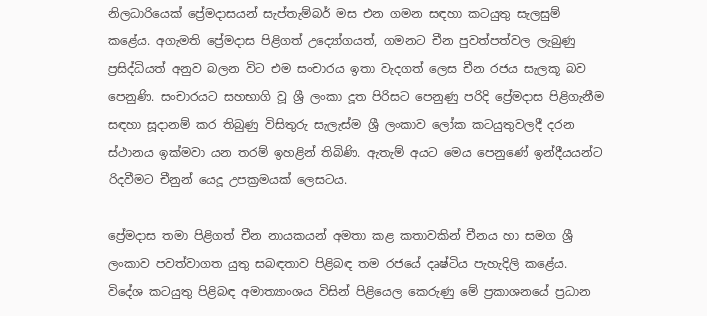නිලධාරියෙක් ප්‍රේමදාසයන් සැප්තැම්බර් මස එන ගමන සඳහා කටයුතු සැලසුම් කළේය. අගැමති ප්‍රේමදාස පිළිගත් උද්‍යෝගයත්, ගමනට චීන පුවත්පත්වල ලැබුණු ප්‍රසිද්ධියත් අනුව බලන විට එම සංචාරය ඉතා වැදගත් ලෙස චීන රජය සැලකූ බව පෙනුණි. සංචාරයට සහභාගි වූ ශ්‍රී ලංකා දූත පිරිසට පෙනුණු පරිදි ප්‍රේමදාස පිළිගැනීම සඳහා සූදානම් කර තිබුණු විසිතුරු සැලැස්ම ශ්‍රී ලංකාව ලෝක කටයුතුවලදී දරන ස්ථානය ඉක්මවා යන තරම් ඉහළින් තිබිණි. ඇතැම් අයට මෙය පෙනුණේ ඉන්දීයයන්ට රිදවීමට චීනුන් යෙදූ උපක්‍රමයක් ලෙසටය.

ප්‍රේමදාස තමා පිළිගත් චීන නායකයන් අමතා කළ කතාවකින් චීනය හා සමග ශ්‍රී ලංකාව පවත්වාගත යුතු සබඳතාව පිළිබඳ තම රජයේ දෘෂ්ටිය පැහැදිලි කළේය. විදේශ කටයුතු පිළිබඳ අමාත්‍යාංශය විසින් පිළියෙල කෙරුණු මේ ප්‍රකාශනයේ ප්‍රධාන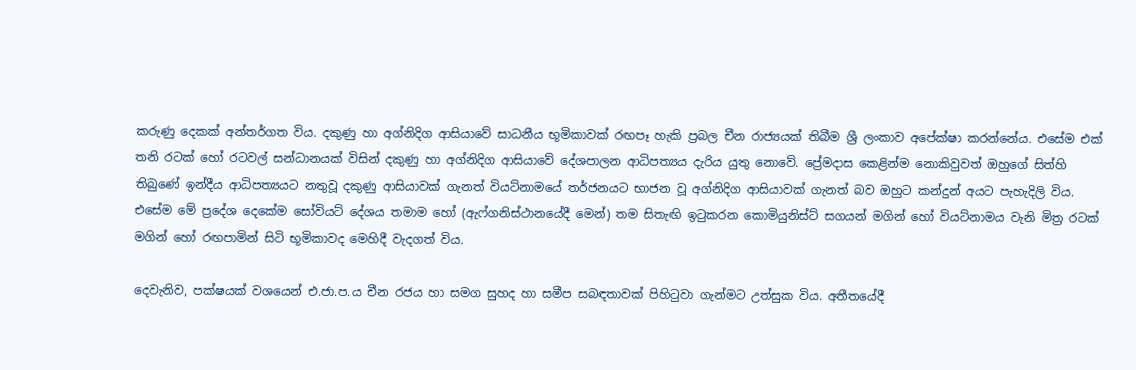කරුණු දෙකක් අන්තර්ගත විය. දකුණු හා අග්නිදිග ආසියාවේ සාධනීය භූමිකාවක් රඟපෑ හැකි ප්‍රබල චීන රාජ්‍යයක් තිබීම ශ්‍රී ලංකාව අපේක්ෂා කරන්නේය. එසේම එක් තනි රටක් හෝ රටවල් සන්ධානයක් විසින් දකුණු හා අග්නිදිග ආසියාවේ දේශපාලන ආධිපත්‍යය දැරිය යුතු නොවේ. ප්‍රේමදාස කෙළින්ම නොකිවුවත් ඔහුගේ සිත්හි තිබුණේ ඉන්දීය ආධිපත්‍යයට නතුවූ දකුණු ආසියාවක් ගැනත් වියට්නාමයේ තර්ජනයට භාජන වූ අග්නිදිග ආසියාවක් ගැනත් බව ඔහුට කන්දුන් අයට පැහැදිලි විය. එසේම මේ ප්‍රදේශ දෙකේම සෝවියට් දේශය තමාම හෝ (ඇෆ්ගනිස්ථානයේදී මෙන්) තම සිතැඟි ඉටුකරන කොමියුනිස්ට් සගයන් මගින් හෝ වියට්නාමය වැනි මිත්‍ර රටක් මගින් හෝ රඟපාමින් සිටි භූමිකාවද මෙහිදී වැදගත් විය.

දෙවැනිව, පක්ෂයක් වශයෙන් එ.ජා.ප.ය චීන රජය හා සමග සුහද හා සමීප සබඳතාවක් පිහිටුවා ගැන්මට උත්සුක විය. අතීතයේදී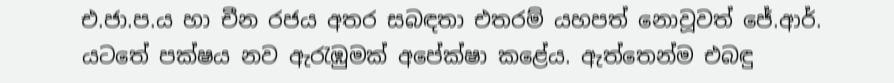එ.ජා.ප.ය හා චීන රජය අතර සබඳතා එතරම් යහපත් නොවූවත් ජේ.ආර්. යටතේ පක්ෂය නව ඇරැඹුමක් අපේක්ෂා කළේය. ඇත්තෙන්ම එබඳු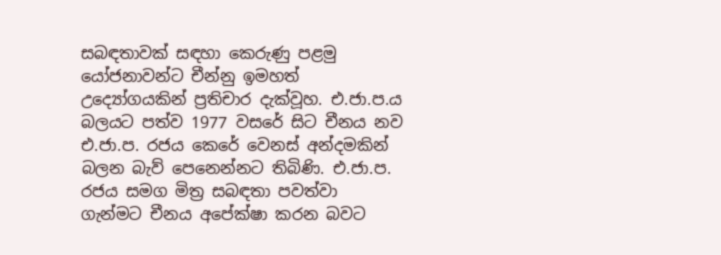සබඳතාවක් සඳහා කෙරුණු පළමු යෝජනාවන්ට චීන්නු ඉමහත් උද්‍යෝගයකින් ප්‍රතිචාර දැක්වූහ. එ.ජා.ප.ය බලයට පත්ව 1977 වසරේ සිට චීනය නව එ.ජා.ප. රජය කෙරේ වෙනස් අන්දමකින් බලන බැව් පෙනෙන්නට තිබිණි. එ.ජා.ප. රජය සමග මිත්‍ර සබඳතා පවත්වා ගැන්මට චීනය අපේක්ෂා කරන බවට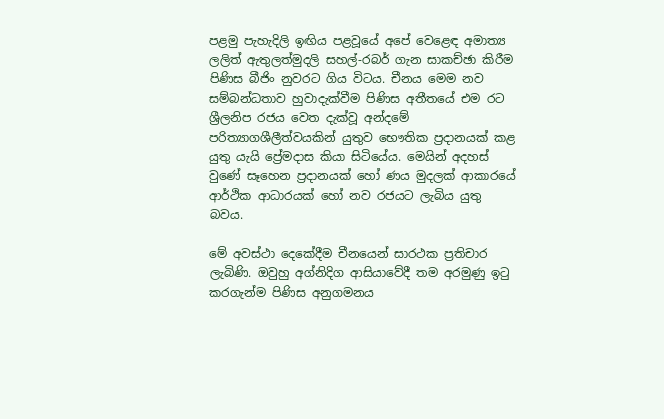පළමු පැහැදිලි ඉඟිය පළවූයේ අපේ වෙළෙඳ අමාත්‍ය ලලිත් ඇතුලත්මුදලි සහල්-රබර් ගැන සාකච්ඡා කිරීම පිණිස බීජිං නුවරට ගිය විටය. චීනය මෙම නව සම්බන්ධතාව හුවාදැක්වීම පිණිස අතීතයේ එම රට ශ්‍රීලනිප රජය වෙත දැක්වූ අන්දමේ පරිත්‍යාගශීලීත්වයකින් යුතුව භෞතික ප්‍රදානයක් කළ යුතු යැයි ප්‍රේමදාස කියා සිටියේය. මෙයින් අදහස් වුණේ සෑහෙන ප්‍රදානයක් හෝ ණය මුදලක් ආකාරයේ ආර්ථික ආධාරයක් හෝ නව රජයට ලැබිය යුතු බවය.

මේ අවස්ථා දෙකේදීම චීනයෙන් සාරථක ප්‍රතිචාර ලැබිණි. ඔවුහු අග්නිදිග ආසියාවේදී තම අරමුණු ඉටු කරගැන්ම පිණිස අනුගමනය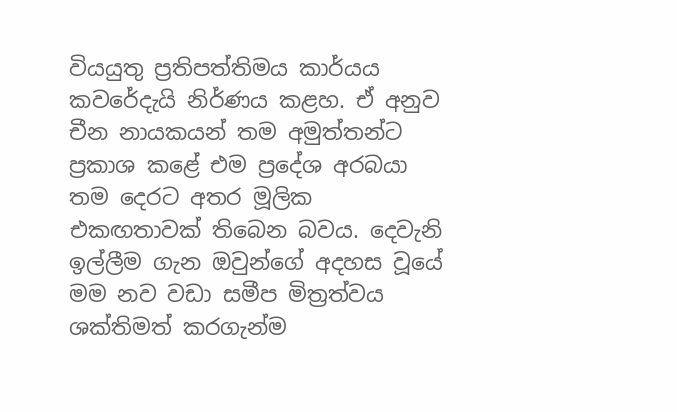වියයුතු ප්‍රතිපත්තිමය කාර්යය කවරේදැයි නිර්ණය කළහ. ඒ අනුව චීන නායකයන් තම අමුත්තන්ට ප්‍රකාශ කළේ එම ප්‍රදේශ අරබයා තම දෙරට අතර මූලික එකඟතාවක් තිබෙන බවය. දෙවැනි ඉල්ලීම ගැන ඔවුන්ගේ අදහස වූයේ මම නව වඩා සමීප මිත්‍රත්වය ශක්තිමත් කරගැන්ම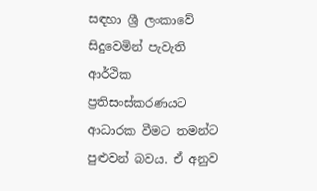සඳහා ශ්‍රී ලංකාවේ සිදුවෙමින් පැවැති ආර්ථික ප්‍රතිසංස්කරණයට ආධාරක වීමට තමන්ට පුළුවන් බවය. ඒ අනුව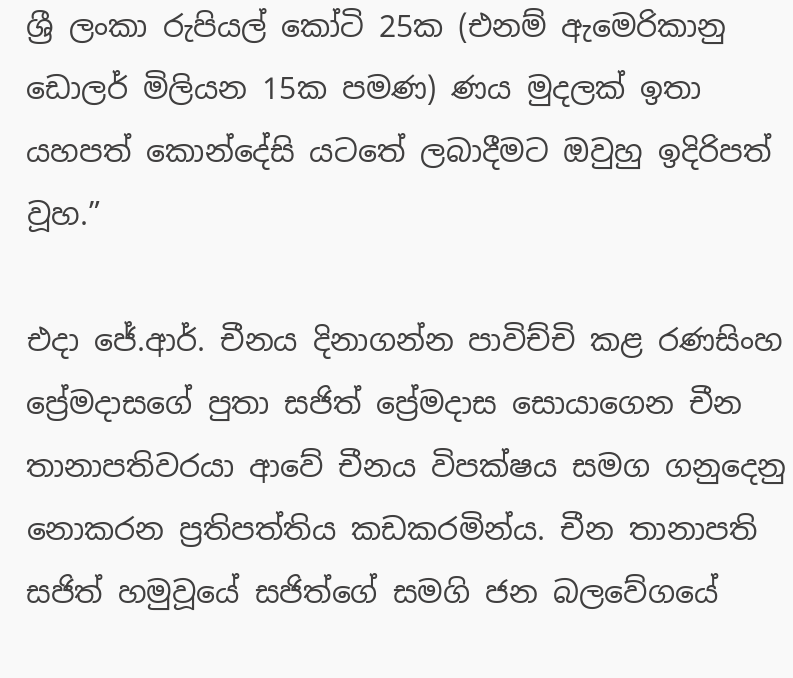ශ්‍රී ලංකා රුපියල් කෝටි 25ක (එනම් ඇමෙරිකානු ඩොලර් මිලියන 15ක පමණ) ණය මුදලක් ඉතා යහපත් කොන්දේසි යටතේ ලබාදීමට ඔවුහු ඉදිරිපත් වූහ.”

එදා ජේ.ආර්. චීනය දිනාගන්න පාවිච්චි කළ රණසිංහ ප්‍රේමදාසගේ පුතා සජිත් ප්‍රේමදාස සොයාගෙන චීන තානාපතිවරයා ආවේ චීනය විපක්ෂය සමග ගනුදෙනු නොකරන ප්‍රතිපත්තිය කඩකරමින්ය. චීන තානාපති සජිත් හමුවූයේ සජිත්ගේ සමගි ජන බලවේගයේ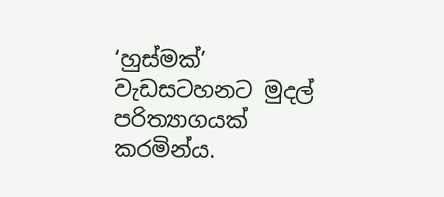‘හුස්මක්’ වැඩසටහනට මුදල් පරිත්‍යාගයක් කරමින්ය.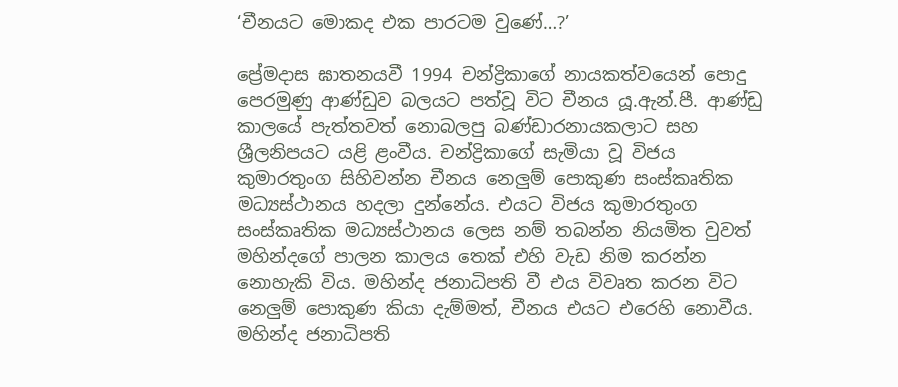‘චීනයට මොකද එක පාරටම වුණේ…?’

ප්‍රේමදාස ඝාතනයවී 1994 චන්ද්‍රිකාගේ නායකත්වයෙන් පොදු පෙරමුණු ආණ්ඩුව බලයට පත්වූ විට චීනය යූ.ඇන්.පී. ආණ්ඩු කාලයේ පැත්තවත් නොබලපු බණ්ඩාරනායකලාට සහ ශ්‍රීලනිපයට යළි ළංවීය. චන්ද්‍රිකාගේ සැමියා වූ විජය කුමාරතුංග සිහිවන්න චීනය නෙලුම් පොකුණ සංස්කෘතික මධ්‍යස්ථානය හදලා දුන්නේය. එයට විජය කුමාරතුංග සංස්කෘතික මධ්‍යස්ථානය ලෙස නම් තබන්න නියමිත වුවත් මහින්දගේ පාලන කාලය තෙක් එහි වැඩ නිම කරන්න නොහැකි විය. මහින්ද ජනාධිපති වී එය විවෘත කරන විට නෙලුම් පොකුණ කියා දැම්මත්, චීනය එයට එරෙහි නොවීය. මහින්ද ජනාධිපති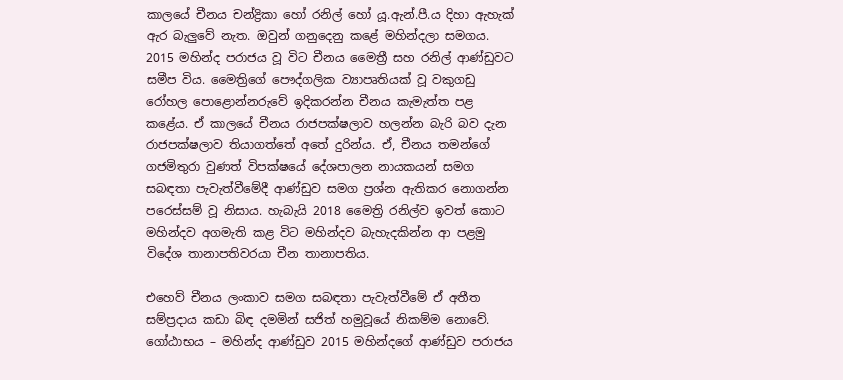කාලයේ චීනය චන්ද්‍රිකා හෝ රනිල් හෝ යූ.ඇන්.පී.ය දිහා ඇහැක් ඇර බැලුවේ නැත. ඔවුන් ගනුදෙනු කළේ මහින්දලා සමගය. 2015 මහින්ද පරාජය වූ විට චීනය මෛත්‍රී සහ රනිල් ආණ්ඩුවට සමීප විය. මෛත්‍රිගේ පෞද්ගලික ව්‍යාපෘතියක් වූ වකුගඩු රෝහල පොළොන්නරුවේ ඉදිකරන්න චීනය කැමැත්ත පළ කළේය. ඒ කාලයේ චීනය රාජපක්ෂලාව හලන්න බැරි බව දැන රාජපක්ෂලාව තියාගත්තේ අතේ දුරින්ය. ඒ, චීනය තමන්ගේ ගජමිතුරා වුණත් විපක්ෂයේ දේශපාලන නායකයන් සමග සබඳතා පැවැත්වීමේදී ආණ්ඩුව සමග ප්‍රශ්න ඇතිකර නොගන්න පරෙස්සම් වූ නිසාය. හැබැයි 2018 මෛත්‍රි රනිල්ව ඉවත් කොට මහින්දව අගමැති කළ විට මහින්දව බැහැදකින්න ආ පළමු විදේශ තානාපතිවරයා චීන තානාපතිය.

එහෙව් චීනය ලංකාව සමග සබඳතා පැවැත්වීමේ ඒ අතීත සම්ප්‍රදාය කඩා බිඳ දමමින් සජිත් හමුවූයේ නිකම්ම නොවේ. ගෝඨාභය – මහින්ද ආණ්ඩුව 2015 මහින්දගේ ආණ්ඩුව පරාජය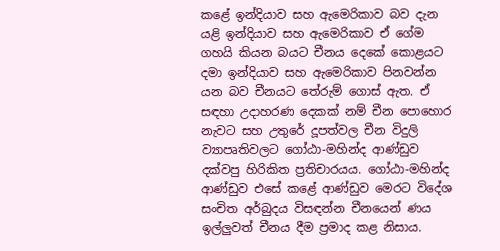කළේ ඉන්දියාව සහ ඇමෙරිකාව බව දැන යළි ඉන්දියාව සහ ඇමෙරිකාව ඒ ගේම ගහයි කියන බයට චීනය දෙකේ කොළයට දමා ඉන්දියාව සහ ඇමෙරිකාව පිනවන්න යන බව චීනයට තේරුම් ගොස් ඇත. ඒ සඳහා උදාහරණ දෙකක් නම් චීන පොහොර නැවට සහ උතුරේ දූපත්වල චීන විදුලි ව්‍යාපෘතිවලට ගෝඨා-මහින්ද ආණ්ඩුව දක්වපු හිරිකිත ප්‍රතිචාරයය. ගෝඨා-මහින්ද ආණ්ඩුව එසේ කළේ ආණ්ඩුව මෙරට විදේශ සංචිත අර්බුදය විසඳන්න චීනයෙන් ණය ඉල්ලුවත් චීනය දීම ප්‍රමාද කළ නිසාය.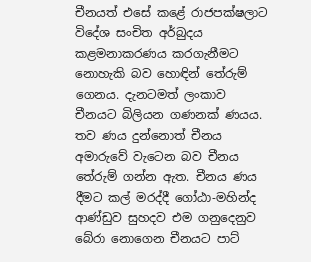චීනයත් එසේ කළේ රාජපක්ෂලාට විදේශ සංචිත අර්බුදය කළමනාකරණය කරගැනීමට නොහැකි බව හොඳින් තේරුම් ගෙනය. දැනටමත් ලංකාව චීනයට බිලියන ගණනක් ණයය. තව ණය දුන්නොත් චීනය අමාරුවේ වැටෙන බව චීනය තේරුම් ගන්න ඇත. චීනය ණය දීමට කල් මරද්දී ගෝඨා-මහින්ද ආණ්ඩුව සුහදව එම ගනුදෙනුව බේරා නොගෙන චීනයට පාට්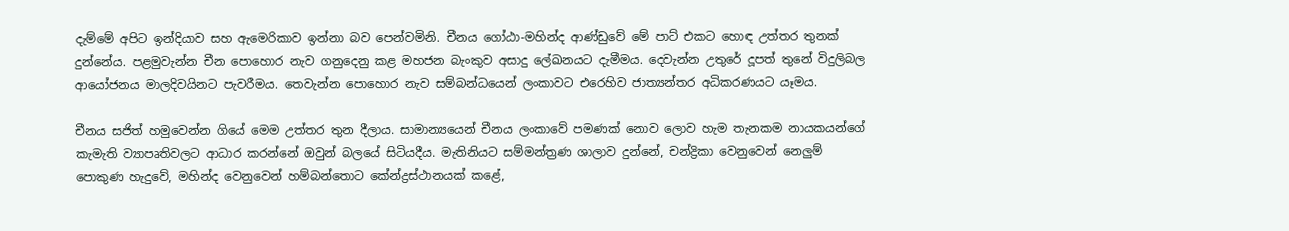දැම්මේ අපිට ඉන්දියාව සහ ඇමෙරිකාව ඉන්නා බව පෙන්වමිනි. චීනය ගෝඨා-මහින්ද ආණ්ඩුවේ මේ පාට් එකට හොඳ උත්තර තුනක් දුන්නේය. පළමුවැන්න චීන පොහොර නැව ගනුදෙනු කළ මහජන බැංකුව අසාදු ලේඛනයට දැමීමය. දෙවැන්න උතුරේ දූපත් තුනේ විදුලිබල ආයෝජනය මාලදිවයිනට පැවරීමය. තෙවැන්න පොහොර නැව සම්බන්ධයෙන් ලංකාවට එරෙහිව ජාත්‍යන්තර අධිකරණයට යෑමය.

චීනය සජිත් හමුවෙන්න ගියේ මෙම උත්තර තුන දීලාය. සාමාන්‍යයෙන් චීනය ලංකාවේ පමණක් නොව ලොව හැම තැනකම නායකයන්ගේ කැමැති ව්‍යාපෘතිවලට ආධාර කරන්නේ ඔවුන් බලයේ සිටියදීය. මැතිනියට සම්මන්ත්‍රණ ශාලාව දුන්නේ, චන්ද්‍රිකා වෙනුවෙන් නෙලුම් පොකුණ හැදුවේ, මහින්ද වෙනුවෙන් හම්බන්තොට කේන්ද්‍රස්ථානයක් කළේ,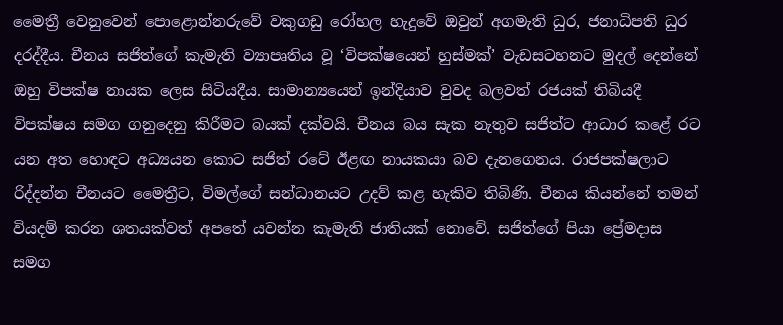මෛත්‍රී වෙනුවෙන් පොළොන්නරුවේ වකුගඩු රෝහල හැදුවේ ඔවුන් අගමැති ධුර, ජනාධිපති ධුර දරද්දීය. චීනය සජිත්ගේ කැමැති ව්‍යාපෘතිය වූ ‘විපක්ෂයෙන් හුස්මක්’ වැඩසටහනට මුදල් දෙන්නේ ඔහු විපක්ෂ නායක ලෙස සිටියදීය. සාමාන්‍යයෙන් ඉන්දියාව වුවද බලවත් රජයක් තිබියදී විපක්ෂය සමග ගනුදෙනු කිරීමට බයක් දක්වයි. චීනය බය සැක නැතුව සජිත්ට ආධාර කළේ රට යන අත හොඳට අධ්‍යයන කොට සජිත් රටේ ඊළඟ නායකයා බව දැනගෙනය. රාජපක්ෂලාට රිද්දන්න චීනයට මෛත්‍රීට, විමල්ගේ සන්ධානයට උදව් කළ හැකිව තිබිණි. චීනය කියන්නේ තමන් වියදම් කරන ශතයක්වත් අපතේ යවන්න කැමැති ජාතියක් නොවේ. සජිත්ගේ පියා ප්‍රේමදාස සමග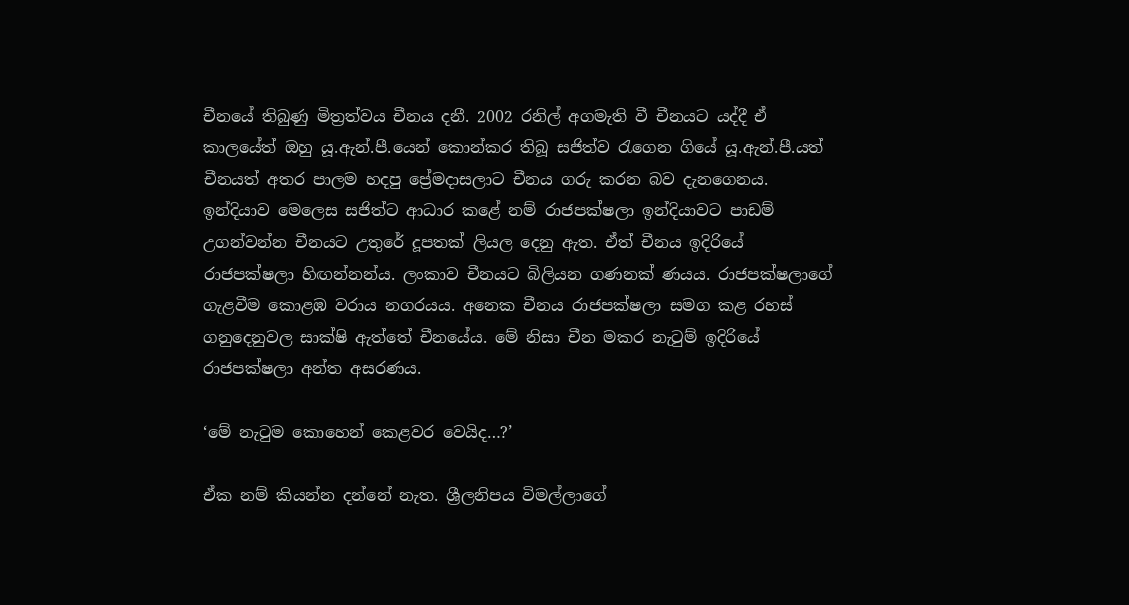චීනයේ තිබුණු මිත්‍රත්වය චීනය දනී. 2002 රනිල් අගමැති වී චීනයට යද්දී ඒ කාලයේත් ඔහු යූ.ඇන්.පී.යෙන් කොන්කර තිබූ සජිත්ව රැගෙන ගියේ යූ.ඇන්.පී.යත් චීනයත් අතර පාලම හදපු ප්‍රේමදාසලාට චීනය ගරු කරන බව දැනගෙනය. ඉන්දියාව මෙලෙස සජිත්ට ආධාර කළේ නම් රාජපක්ෂලා ඉන්දියාවට පාඩම් උගන්වන්න චීනයට උතුරේ දූපතක් ලියල දෙනු ඇත. ඒත් චීනය ඉදිරියේ රාජපක්ෂලා හිඟන්නන්ය. ලංකාව චීනයට බිලියන ගණනක් ණයය. රාජපක්ෂලාගේ ගැළවීම කොළඹ වරාය නගරයය. අනෙක චීනය රාජපක්ෂලා සමග කළ රහස් ගනුදෙනුවල සාක්ෂි ඇත්තේ චීනයේය. මේ නිසා චීන මකර නැටුම් ඉදිරියේ රාජපක්ෂලා අන්ත අසරණය.

‘මේ නැටුම කොහෙන් කෙළවර වෙයිද…?’

ඒක නම් කියන්න දන්නේ නැත. ශ්‍රීලනිපය විමල්ලාගේ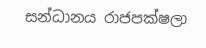සන්ධානය රාජපක්ෂලා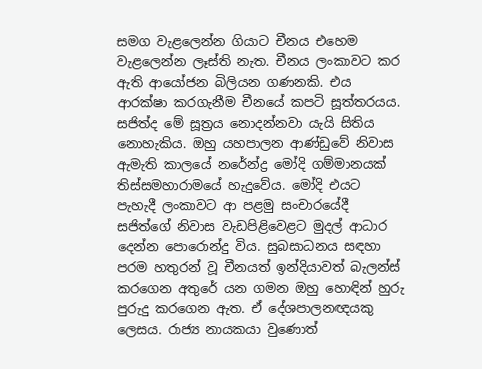සමග වැළලෙන්න ගියාට චීනය එහෙම වැළලෙන්න ලෑස්ති නැත. චීනය ලංකාවට කර ඇති ආයෝජන බිලියන ගණනකි. එය ආරක්ෂා කරගැනීම චීනයේ කපටි සූත්තරයය. සජිත්ද මේ සූත්‍රය නොදන්නවා යැයි සිතිය නොහැකිය. ඔහු යහපාලන ආණ්ඩුවේ නිවාස ඇමැති කාලයේ නරේන්ද්‍ර මෝදි ගම්මානයක් තිස්සමහාරාමයේ හැදුවේය. මෝදි එයට පැහැදී ලංකාවට ආ පළමු සංචාරයේදී සජිත්ගේ නිවාස වැඩපිළිවෙළට මුදල් ආධාර දෙන්න පොරොන්දු විය. සුබසාධනය සඳහා පරම හතුරන් වූ චීනයත් ඉන්දියාවත් බැලන්ස් කරගෙන අතුරේ යන ගමන ඔහු හොඳින් හුරු පුරුදු කරගෙන ඇත. ඒ දේශපාලනඥයකු ලෙසය. රාජ්‍ය නායකයා වුණොත්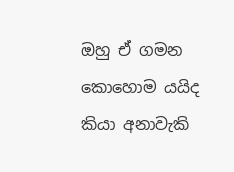ඔහු ඒ ගමන කොහොම යයිද කියා අනාවැකි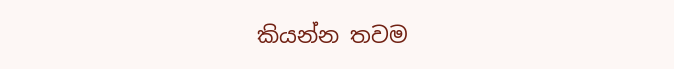කියන්න තවම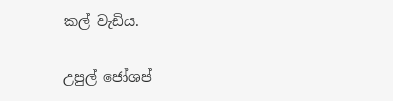කල් වැඩිය.

උපුල් ජෝශප්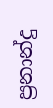ප්‍රනාන්දු